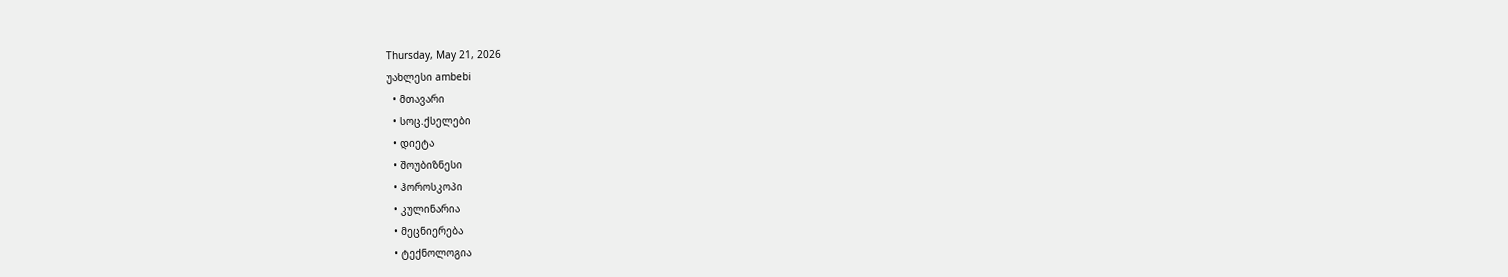Thursday, May 21, 2026
უახლესი ambebi
  • მთავარი
  • სოც.ქსელები
  • დიეტა
  • შოუბიზნესი
  • ჰოროსკოპი
  • კულინარია
  • მეცნიერება
  • ტექნოლოგია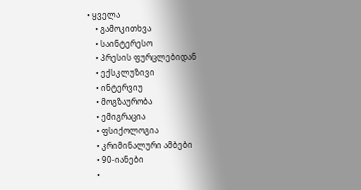• ყველა
    • გამოკითხვა
    • საინტერესო
    • პრესის ფურცლებიდან
    • ექსკლუზივი
    • ინტერვიუ
    • მოგზაურობა
    • ემიგრაცია
    • ფსიქოლოგია
    • კრიმინალური ამბები
    • 90-იანები
    •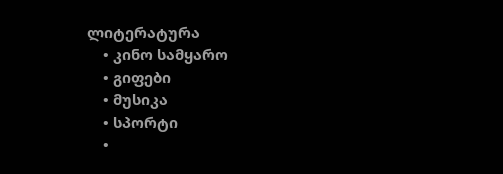ლიტერატურა
    • კინო სამყარო
    • გიფები
    • მუსიკა
    • სპორტი
    •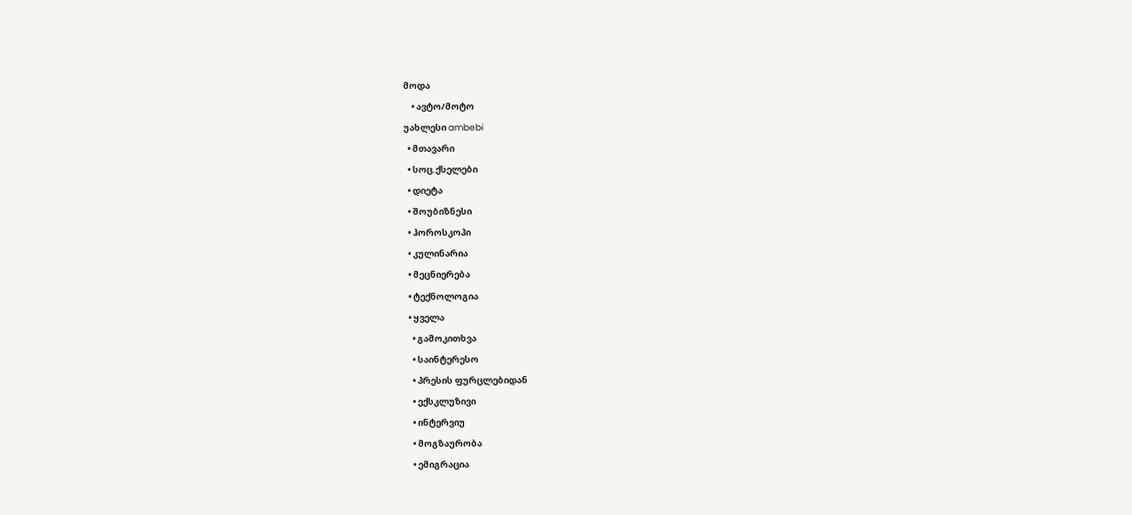მოდა
    • ავტო/მოტო
უახლესი ambebi
  • მთავარი
  • სოც.ქსელები
  • დიეტა
  • შოუბიზნესი
  • ჰოროსკოპი
  • კულინარია
  • მეცნიერება
  • ტექნოლოგია
  • ყველა
    • გამოკითხვა
    • საინტერესო
    • პრესის ფურცლებიდან
    • ექსკლუზივი
    • ინტერვიუ
    • მოგზაურობა
    • ემიგრაცია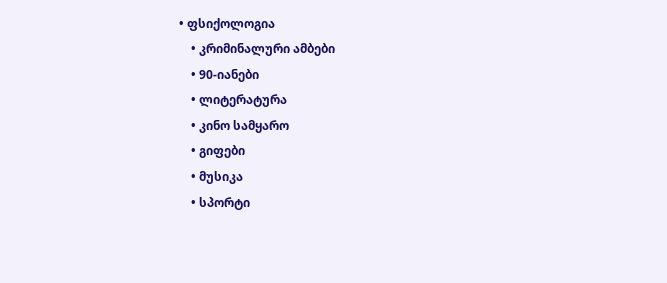• ფსიქოლოგია
    • კრიმინალური ამბები
    • 90-იანები
    • ლიტერატურა
    • კინო სამყარო
    • გიფები
    • მუსიკა
    • სპორტი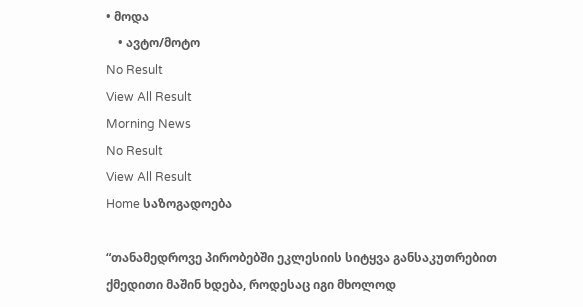• მოდა
    • ავტო/მოტო
No Result
View All Result
Morning News
No Result
View All Result
Home საზოგადოება

“თანამედროვე პირობებში ეკლესიის სიტყვა განსაკუთრებით ქმედითი მაშინ ხდება, როდესაც იგი მხოლოდ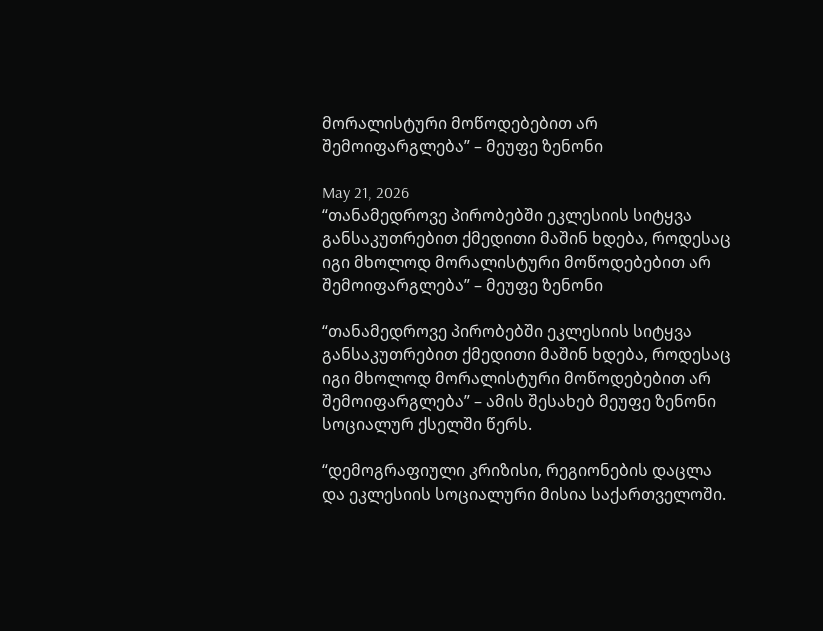მორალისტური მოწოდებებით არ შემოიფარგლება” – მეუფე ზენონი

May 21, 2026
“თანამედროვე პირობებში ეკლესიის სიტყვა განსაკუთრებით ქმედითი მაშინ ხდება, როდესაც იგი მხოლოდ მორალისტური მოწოდებებით არ შემოიფარგლება” – მეუფე ზენონი

“თანამედროვე პირობებში ეკლესიის სიტყვა განსაკუთრებით ქმედითი მაშინ ხდება, როდესაც იგი მხოლოდ მორალისტური მოწოდებებით არ შემოიფარგლება” – ამის შესახებ მეუფე ზენონი სოციალურ ქსელში წერს.

“დემოგრაფიული კრიზისი, რეგიონების დაცლა და ეკლესიის სოციალური მისია საქართველოში.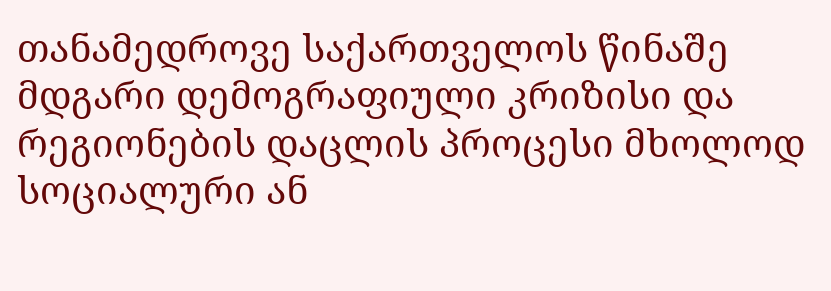თანამედროვე საქართველოს წინაშე მდგარი დემოგრაფიული კრიზისი და რეგიონების დაცლის პროცესი მხოლოდ სოციალური ან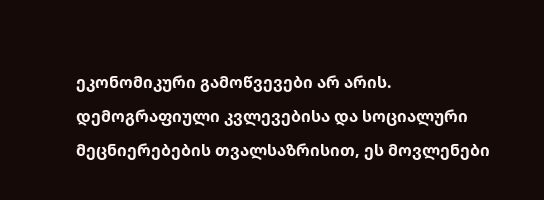ეკონომიკური გამოწვევები არ არის. დემოგრაფიული კვლევებისა და სოციალური მეცნიერებების თვალსაზრისით, ეს მოვლენები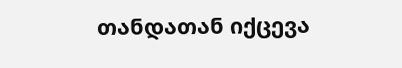თანდათან იქცევა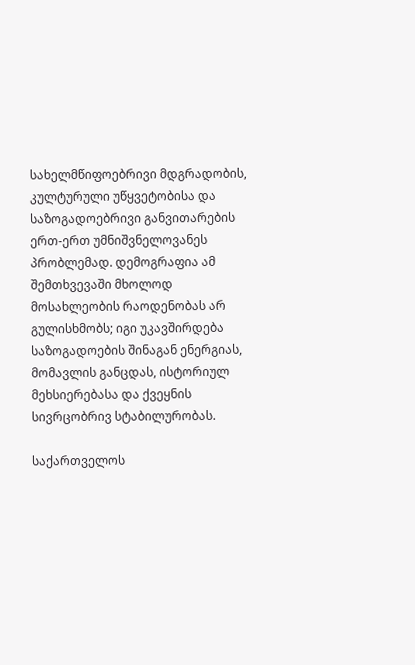სახელმწიფოებრივი მდგრადობის, კულტურული უწყვეტობისა და საზოგადოებრივი განვითარების ერთ-ერთ უმნიშვნელოვანეს პრობლემად. დემოგრაფია ამ შემთხვევაში მხოლოდ მოსახლეობის რაოდენობას არ გულისხმობს; იგი უკავშირდება საზოგადოების შინაგან ენერგიას, მომავლის განცდას, ისტორიულ მეხსიერებასა და ქვეყნის სივრცობრივ სტაბილურობას.

საქართველოს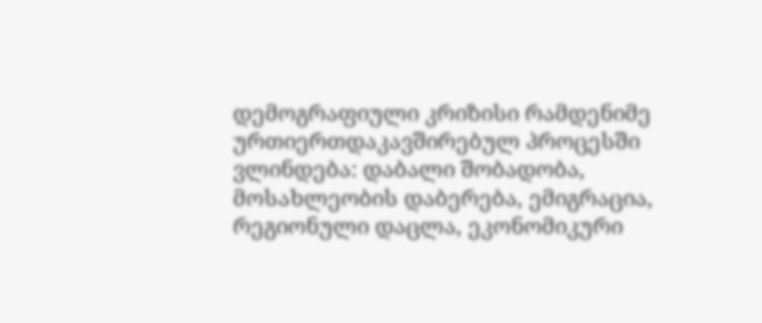დემოგრაფიული კრიზისი რამდენიმე ურთიერთდაკავშირებულ პროცესში ვლინდება: დაბალი შობადობა, მოსახლეობის დაბერება, ემიგრაცია, რეგიონული დაცლა, ეკონომიკური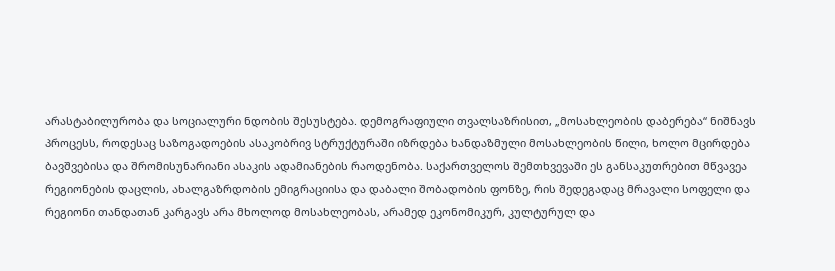არასტაბილურობა და სოციალური ნდობის შესუსტება. დემოგრაფიული თვალსაზრისით, „მოსახლეობის დაბერება“ ნიშნავს პროცესს, როდესაც საზოგადოების ასაკობრივ სტრუქტურაში იზრდება ხანდაზმული მოსახლეობის წილი, ხოლო მცირდება ბავშვებისა და შრომისუნარიანი ასაკის ადამიანების რაოდენობა. საქართველოს შემთხვევაში ეს განსაკუთრებით მწვავეა რეგიონების დაცლის, ახალგაზრდობის ემიგრაციისა და დაბალი შობადობის ფონზე, რის შედეგადაც მრავალი სოფელი და რეგიონი თანდათან კარგავს არა მხოლოდ მოსახლეობას, არამედ ეკონომიკურ, კულტურულ და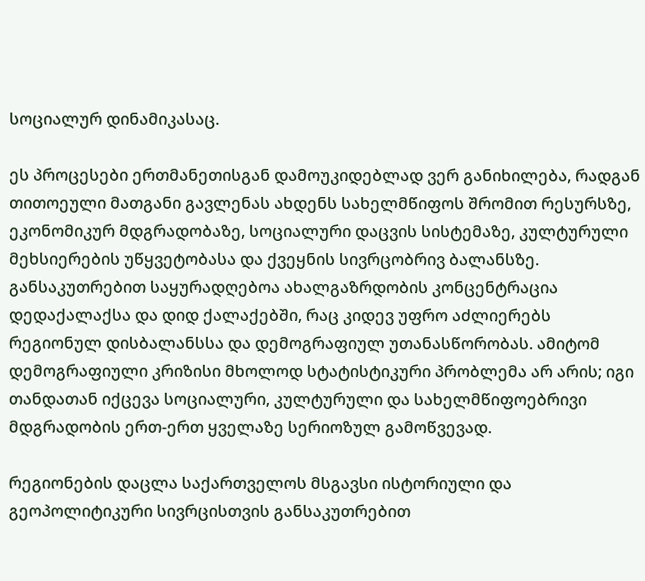სოციალურ დინამიკასაც.

ეს პროცესები ერთმანეთისგან დამოუკიდებლად ვერ განიხილება, რადგან თითოეული მათგანი გავლენას ახდენს სახელმწიფოს შრომით რესურსზე, ეკონომიკურ მდგრადობაზე, სოციალური დაცვის სისტემაზე, კულტურული მეხსიერების უწყვეტობასა და ქვეყნის სივრცობრივ ბალანსზე. განსაკუთრებით საყურადღებოა ახალგაზრდობის კონცენტრაცია დედაქალაქსა და დიდ ქალაქებში, რაც კიდევ უფრო აძლიერებს რეგიონულ დისბალანსსა და დემოგრაფიულ უთანასწორობას. ამიტომ დემოგრაფიული კრიზისი მხოლოდ სტატისტიკური პრობლემა არ არის; იგი თანდათან იქცევა სოციალური, კულტურული და სახელმწიფოებრივი მდგრადობის ერთ-ერთ ყველაზე სერიოზულ გამოწვევად.

რეგიონების დაცლა საქართველოს მსგავსი ისტორიული და გეოპოლიტიკური სივრცისთვის განსაკუთრებით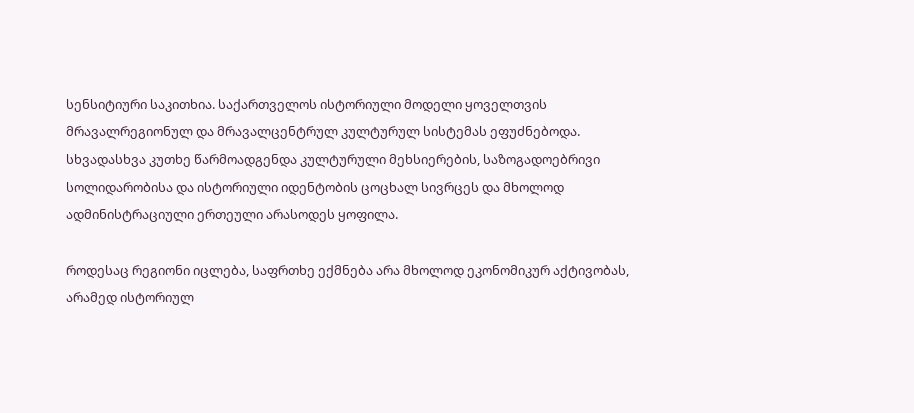სენსიტიური საკითხია. საქართველოს ისტორიული მოდელი ყოველთვის მრავალრეგიონულ და მრავალცენტრულ კულტურულ სისტემას ეფუძნებოდა. სხვადასხვა კუთხე წარმოადგენდა კულტურული მეხსიერების, საზოგადოებრივი სოლიდარობისა და ისტორიული იდენტობის ცოცხალ სივრცეს და მხოლოდ ადმინისტრაციული ერთეული არასოდეს ყოფილა.

როდესაც რეგიონი იცლება, საფრთხე ექმნება არა მხოლოდ ეკონომიკურ აქტივობას, არამედ ისტორიულ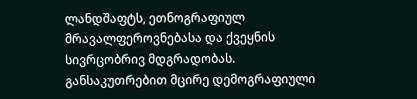ლანდშაფტს, ეთნოგრაფიულ მრავალფეროვნებასა და ქვეყნის სივრცობრივ მდგრადობას. განსაკუთრებით მცირე დემოგრაფიული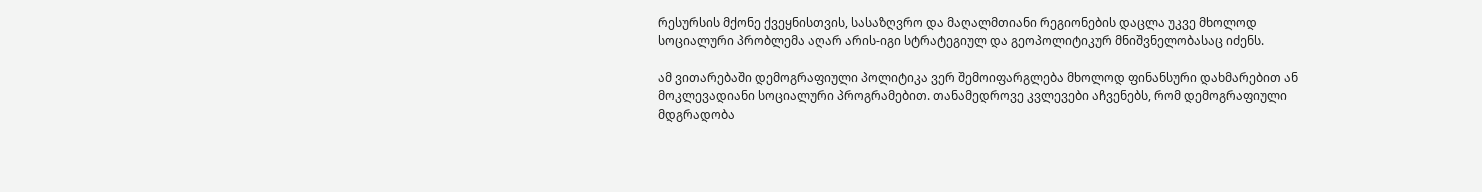რესურსის მქონე ქვეყნისთვის, სასაზღვრო და მაღალმთიანი რეგიონების დაცლა უკვე მხოლოდ სოციალური პრობლემა აღარ არის-იგი სტრატეგიულ და გეოპოლიტიკურ მნიშვნელობასაც იძენს.

ამ ვითარებაში დემოგრაფიული პოლიტიკა ვერ შემოიფარგლება მხოლოდ ფინანსური დახმარებით ან მოკლევადიანი სოციალური პროგრამებით. თანამედროვე კვლევები აჩვენებს, რომ დემოგრაფიული მდგრადობა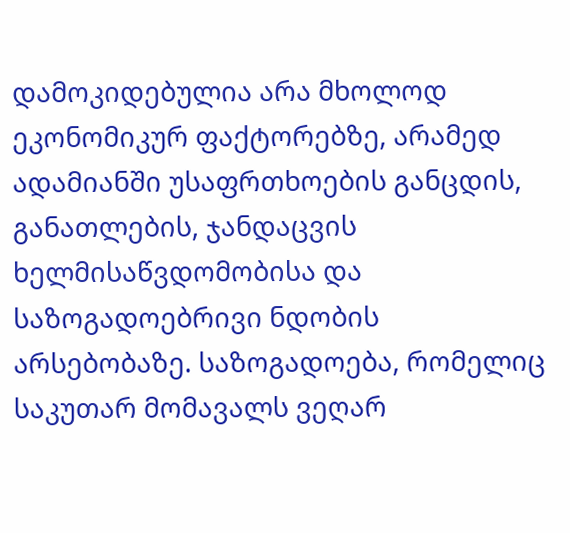დამოკიდებულია არა მხოლოდ ეკონომიკურ ფაქტორებზე, არამედ ადამიანში უსაფრთხოების განცდის, განათლების, ჯანდაცვის ხელმისაწვდომობისა და საზოგადოებრივი ნდობის არსებობაზე. საზოგადოება, რომელიც საკუთარ მომავალს ვეღარ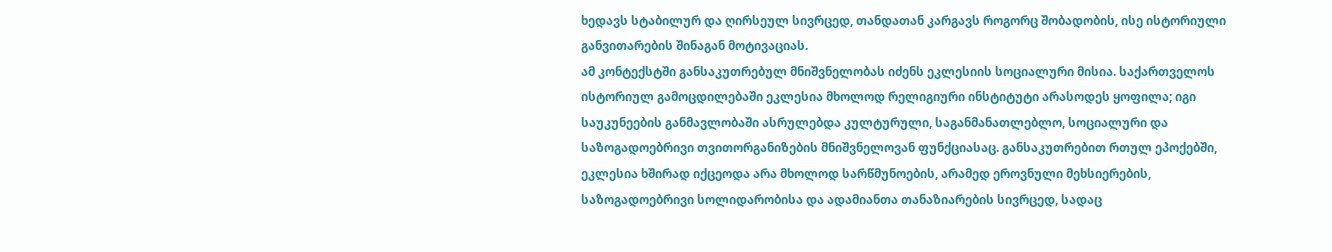ხედავს სტაბილურ და ღირსეულ სივრცედ, თანდათან კარგავს როგორც შობადობის, ისე ისტორიული განვითარების შინაგან მოტივაციას.
ამ კონტექსტში განსაკუთრებულ მნიშვნელობას იძენს ეკლესიის სოციალური მისია. საქართველოს ისტორიულ გამოცდილებაში ეკლესია მხოლოდ რელიგიური ინსტიტუტი არასოდეს ყოფილა; იგი საუკუნეების განმავლობაში ასრულებდა კულტურული, საგანმანათლებლო, სოციალური და საზოგადოებრივი თვითორგანიზების მნიშვნელოვან ფუნქციასაც. განსაკუთრებით რთულ ეპოქებში, ეკლესია ხშირად იქცეოდა არა მხოლოდ სარწმუნოების, არამედ ეროვნული მეხსიერების, საზოგადოებრივი სოლიდარობისა და ადამიანთა თანაზიარების სივრცედ, სადაც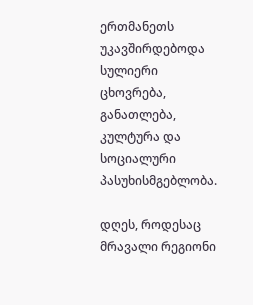ერთმანეთს უკავშირდებოდა სულიერი ცხოვრება, განათლება, კულტურა და სოციალური პასუხისმგებლობა.

დღეს, როდესაც მრავალი რეგიონი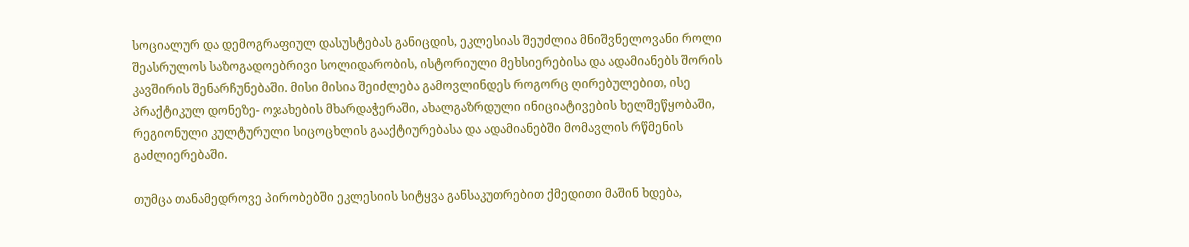სოციალურ და დემოგრაფიულ დასუსტებას განიცდის, ეკლესიას შეუძლია მნიშვნელოვანი როლი შეასრულოს საზოგადოებრივი სოლიდარობის, ისტორიული მეხსიერებისა და ადამიანებს შორის კავშირის შენარჩუნებაში. მისი მისია შეიძლება გამოვლინდეს როგორც ღირებულებით, ისე პრაქტიკულ დონეზე- ოჯახების მხარდაჭერაში, ახალგაზრდული ინიციატივების ხელშეწყობაში, რეგიონული კულტურული სიცოცხლის გააქტიურებასა და ადამიანებში მომავლის რწმენის გაძლიერებაში.

თუმცა თანამედროვე პირობებში ეკლესიის სიტყვა განსაკუთრებით ქმედითი მაშინ ხდება,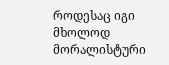როდესაც იგი მხოლოდ მორალისტური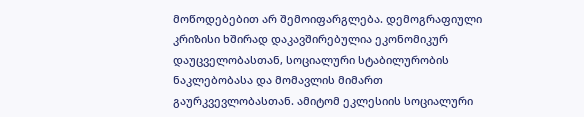მოწოდებებით არ შემოიფარგლება. დემოგრაფიული კრიზისი ხშირად დაკავშირებულია ეკონომიკურ დაუცველობასთან, სოციალური სტაბილურობის ნაკლებობასა და მომავლის მიმართ გაურკვევლობასთან. ამიტომ ეკლესიის სოციალური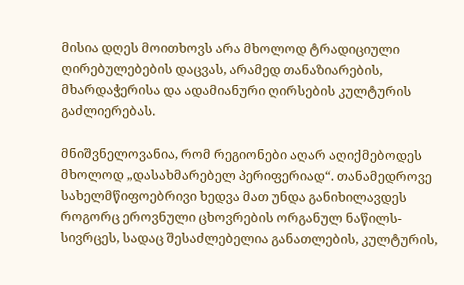მისია დღეს მოითხოვს არა მხოლოდ ტრადიციული ღირებულებების დაცვას, არამედ თანაზიარების, მხარდაჭერისა და ადამიანური ღირსების კულტურის გაძლიერებას.

მნიშვნელოვანია, რომ რეგიონები აღარ აღიქმებოდეს მხოლოდ „დასახმარებელ პერიფერიად“. თანამედროვე სახელმწიფოებრივი ხედვა მათ უნდა განიხილავდეს როგორც ეროვნული ცხოვრების ორგანულ ნაწილს- სივრცეს, სადაც შესაძლებელია განათლების, კულტურის,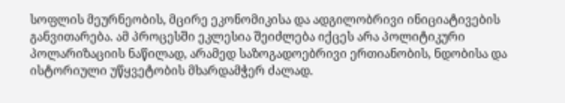სოფლის მეურნეობის, მცირე ეკონომიკისა და ადგილობრივი ინიციატივების განვითარება. ამ პროცესში ეკლესია შეიძლება იქცეს არა პოლიტიკური პოლარიზაციის ნაწილად, არამედ საზოგადოებრივი ერთიანობის, ნდობისა და ისტორიული უწყვეტობის მხარდამჭერ ძალად.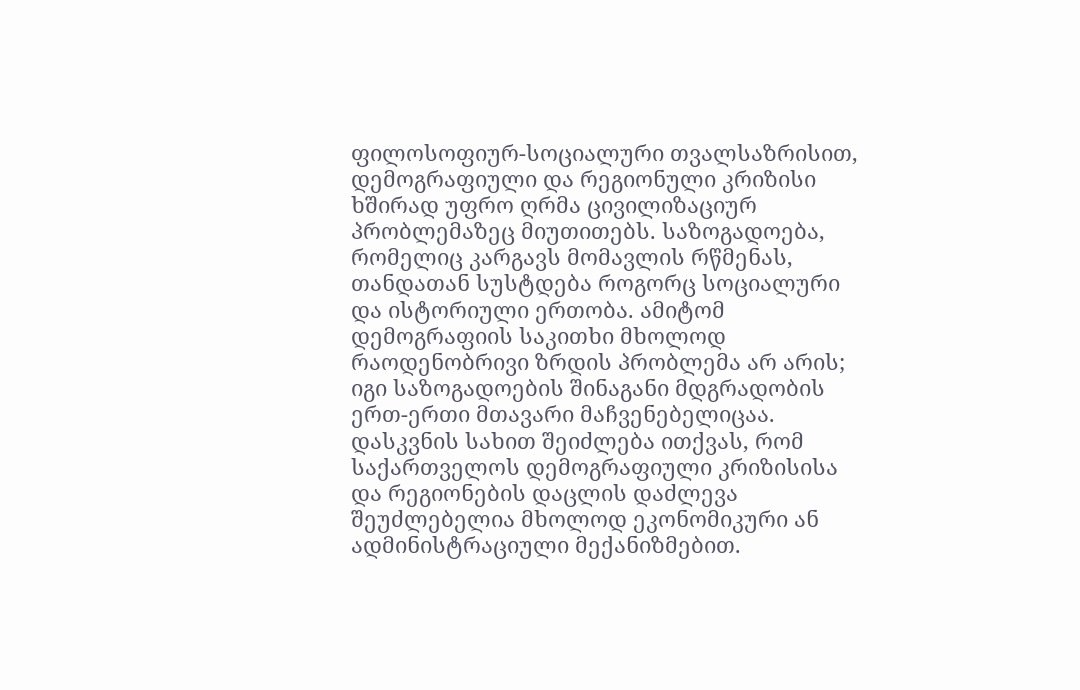ფილოსოფიურ-სოციალური თვალსაზრისით, დემოგრაფიული და რეგიონული კრიზისი ხშირად უფრო ღრმა ცივილიზაციურ პრობლემაზეც მიუთითებს. საზოგადოება, რომელიც კარგავს მომავლის რწმენას, თანდათან სუსტდება როგორც სოციალური და ისტორიული ერთობა. ამიტომ დემოგრაფიის საკითხი მხოლოდ რაოდენობრივი ზრდის პრობლემა არ არის; იგი საზოგადოების შინაგანი მდგრადობის ერთ-ერთი მთავარი მაჩვენებელიცაა.
დასკვნის სახით შეიძლება ითქვას, რომ საქართველოს დემოგრაფიული კრიზისისა და რეგიონების დაცლის დაძლევა შეუძლებელია მხოლოდ ეკონომიკური ან ადმინისტრაციული მექანიზმებით.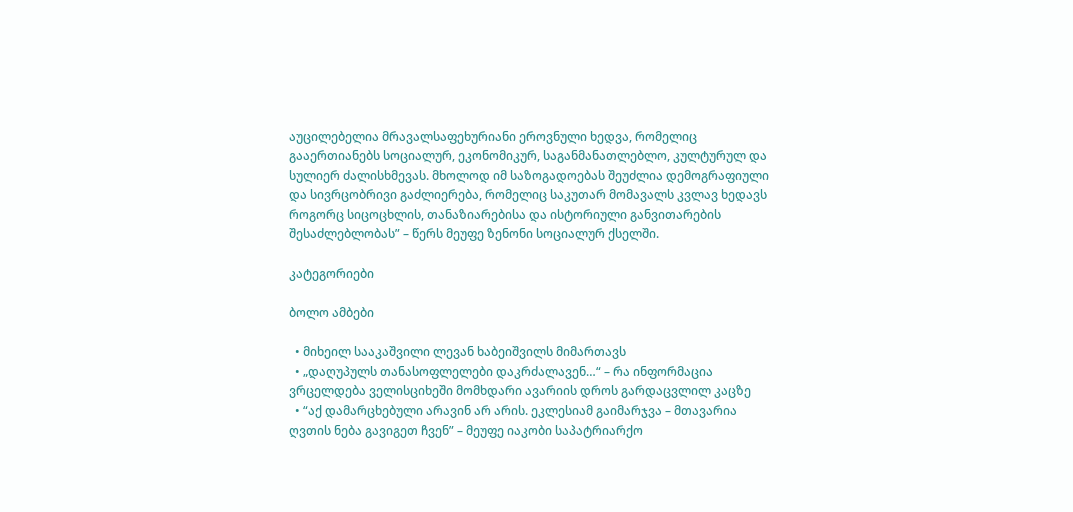აუცილებელია მრავალსაფეხურიანი ეროვნული ხედვა, რომელიც გააერთიანებს სოციალურ, ეკონომიკურ, საგანმანათლებლო, კულტურულ და სულიერ ძალისხმევას. მხოლოდ იმ საზოგადოებას შეუძლია დემოგრაფიული და სივრცობრივი გაძლიერება, რომელიც საკუთარ მომავალს კვლავ ხედავს როგორც სიცოცხლის, თანაზიარებისა და ისტორიული განვითარების შესაძლებლობას” – წერს მეუფე ზენონი სოციალურ ქსელში.

კატეგორიები

ბოლო ამბები

  • მიხეილ სააკაშვილი ლევან ხაბეიშვილს მიმართავს
  • „დაღუპულს თანასოფლელები დაკრძალავენ…“ – რა ინფორმაცია ვრცელდება ველისციხეში მომხდარი ავარიის დროს გარდაცვლილ კაცზე
  • “აქ დამარცხებული არავინ არ არის. ეკლესიამ გაიმარჯვა – მთავარია ღვთის ნება გავიგეთ ჩვენ” – მეუფე იაკობი საპატრიარქო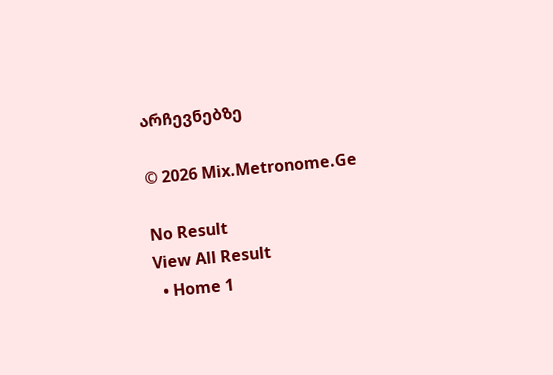არჩევნებზე

© 2026 Mix.Metronome.Ge

No Result
View All Result
  • Home 1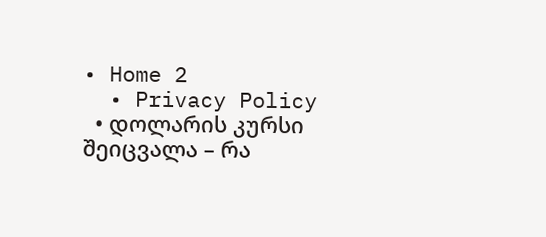• Home 2
  • Privacy Policy
  • დოლარის კურსი შეიცვალა – რა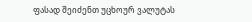ფასად შეიძენთ უცხოურ ვალუტას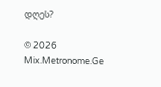დღეს?

© 2026 Mix.Metronome.Ge